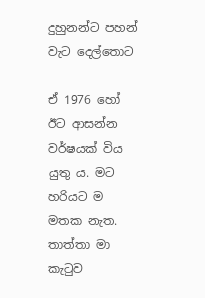දුහුනන්ට පහන් වැට දෙල්තොට

ඒ 1976 හෝ ඊට ආසන්න වර්ෂයක් විය යුතු ය. මට හරියට ම මතක නැත. තාත්තා මා කැටුව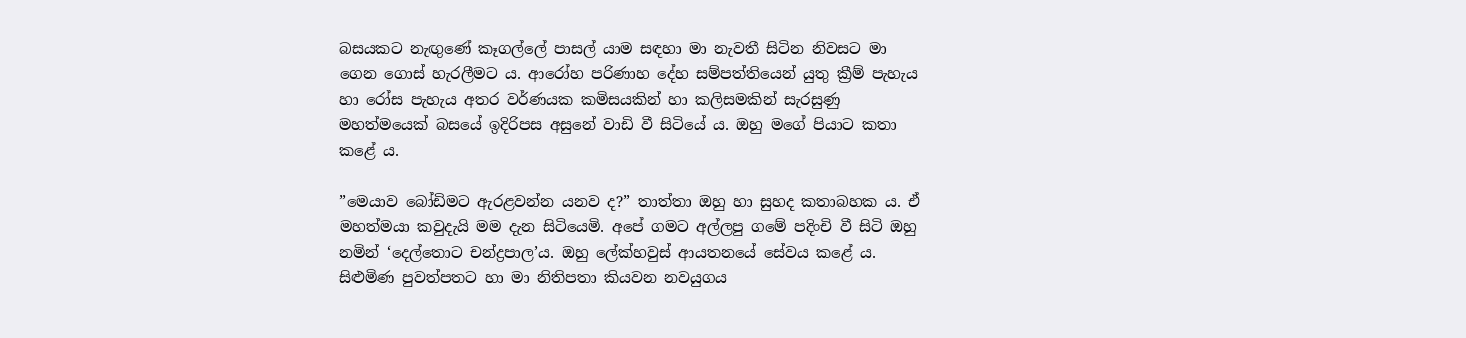බසයකට නැඟුණේ කෑගල්ලේ පාසල් යාම සඳහා මා නැවතී සිටින නිවසට මා ගෙන ගොස් හැරලීමට ය. ආරෝහ පරිණාහ දේහ සම්පත්තියෙන් යුතු ක්‍රීම් පැහැය හා රෝස පැහැය අතර වර්ණයක කමිසයකින් හා කලිසමකින් සැරසුණු මහත්මයෙක් බසයේ ඉදිරිපස අසුනේ වාඩි වී සිටියේ ය. ඔහු මගේ පියාට කතා කළේ ය.

”මෙයාව බෝඩිමට ඇරළවන්න යනව ද?” තාත්තා ඔහු හා සුහද කතාබහක ය. ඒ මහත්මයා කවුදැයි මම දැන සිටියෙමි. අපේ ගමට අල්ලපු ගමේ පදිංචි වී සිටි ඔහු නමින් ‘දෙල්තොට චන්ද්‍රපාල’ය. ඔහු ලේක්හවුස් ආයතනයේ සේවය කළේ ය. සිළුමිණ පුවත්පතට හා මා නිතිපතා කියවන නවයුගය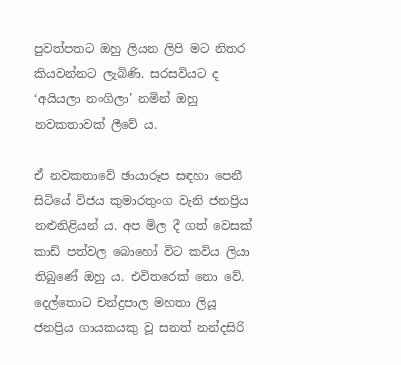පුවත්පතට ඔහු ලියන ලිපි මට නිතර කියවන්නට ලැබිණි. සරසවියට ද ‘අයියලා නංගිලා’ නමින් ඔහු නවකතාවක් ලීවේ ය.

ඒ නවකතාවේ ඡායාරූප සඳහා පෙනී සිටියේ විජය කුමාරතුංග වැනි ජනප්‍රිය නළුනිළියන් ය. අප මිල දී ගත් වෙසක් කාඩ් පත්වල බොහෝ විට කවිය ලියා තිබුණේ ඔහු ය. එවිතරෙක් නො වේ. දෙල්තොට චන්ද්‍රපාල මහතා ලියූ ජනප්‍රිය ගායකයකු වූ සනත් නන්දසිරි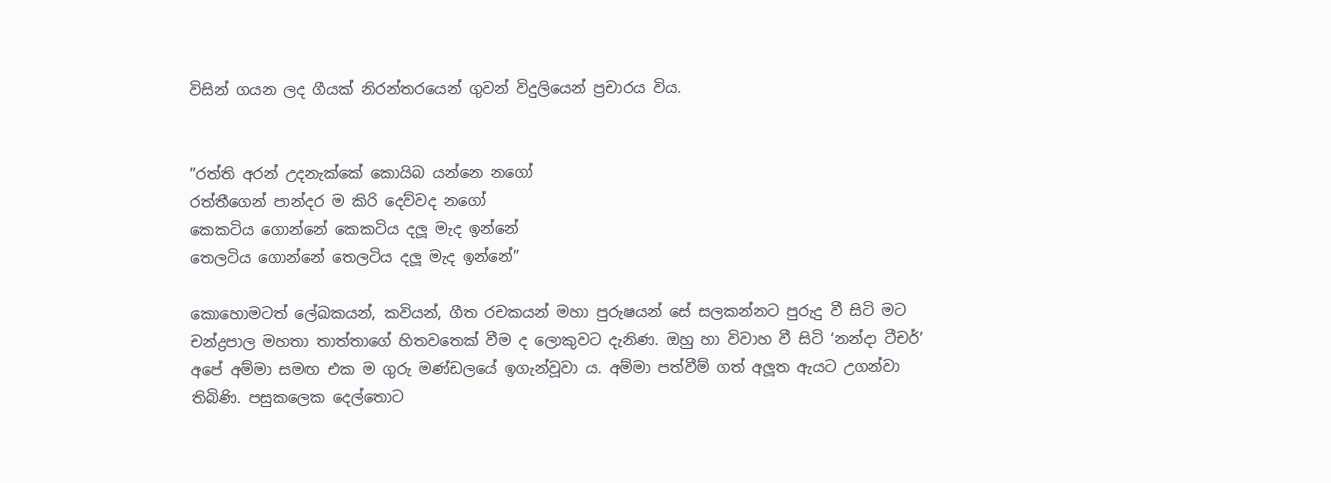විසින් ගයන ලද ගීයක් නිරන්තරයෙන් ගුවන් විදුලියෙන් ප්‍රචාරය විය.


”රත්ති අරන් උදනැක්කේ කොයිබ යන්නෙ නගෝ
රත්තීගෙන් පාන්දර ම කිරි දෙව්වද නගෝ
කෙකටිය ගොන්නේ කෙකටිය දලූ මැද ඉන්නේ
තෙලටිය ගොන්නේ තෙලටිය දලූ මැද ඉන්නේ”

කොහොමටත් ලේඛකයන්, කවියන්, ගීත රචකයන් මහා පුරුෂයන් සේ සලකන්නට පුරුදු වී සිටි මට චන්ද්‍රපාල මහතා තාත්තාගේ හිතවතෙක් වීම ද ලොකුවට දැනිණ. ඔහු හා විවාහ වී සිටි ‘නන්දා ටීචර්’ අපේ අම්මා සමඟ එක ම ගුරු මණ්ඩලයේ ඉගැන්වූවා ය. අම්මා පත්වීම් ගත් අලූත ඇයට උගන්වා තිබිණි. පසුකලෙක දෙල්තොට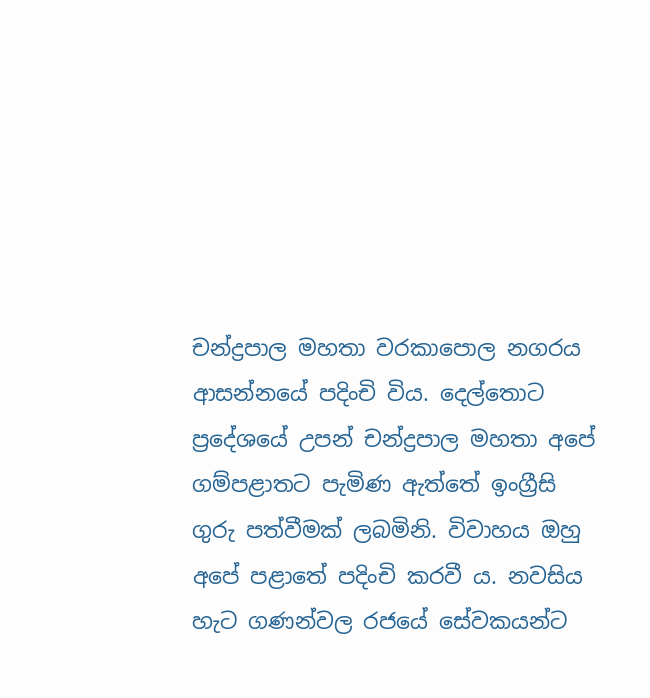චන්ද්‍රපාල මහතා වරකාපොල නගරය ආසන්නයේ පදිංචි විය. දෙල්තොට ප්‍රදේශයේ උපන් චන්ද්‍රපාල මහතා අපේ ගම්පළාතට පැමිණ ඇත්තේ ඉංග්‍රීසි ගුරු පත්වීමක් ලබමිනි. විවාහය ඔහු අපේ පළාතේ පදිංචි කරවී ය. නවසිය හැට ගණන්වල රජයේ සේවකයන්ට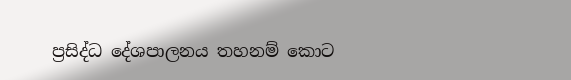ප්‍රසිද්ධ දේශපාලනය තහනම් කොට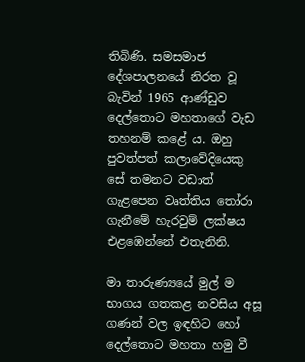තිබිණි. සමසමාජ දේශපාලනයේ නිරත වූ බැවින් 1965 ආණ්ඩුව දෙල්තොට මහතාගේ වැඩ තහනම් කළේ ය. ඔහු පුවත්පත් කලාවේදියෙකු සේ තමනට වඩාත් ගැළපෙන වෘත්තිය තෝරා ගැනීමේ හැරවුම් ලක්ෂය එළඹෙන්නේ එතැනිනි.

මා තාරුණ්‍යයේ මුල් ම භාගය ගතකළ නවසිය අසූ ගණන් වල ඉඳහිට හෝ දෙල්තොට මහතා හමු වී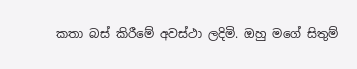කතා බස් කිරීමේ අවස්ථා ලදිමි. ඔහු මගේ සිතුම්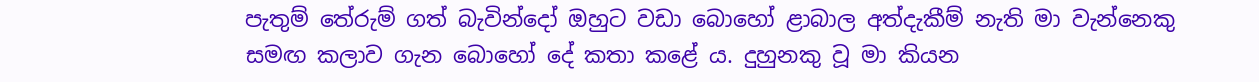පැතුම් තේරුම් ගත් බැවින්දෝ ඔහුට වඩා බොහෝ ළාබාල අත්දැකීම් නැති මා වැන්නෙකු සමඟ කලාව ගැන බොහෝ දේ කතා කළේ ය. දුහුනකු වූ මා කියන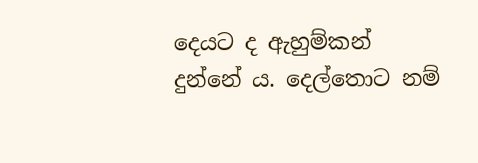දෙයට ද ඇහුම්කන් දුන්නේ ය. දෙල්තොට නම්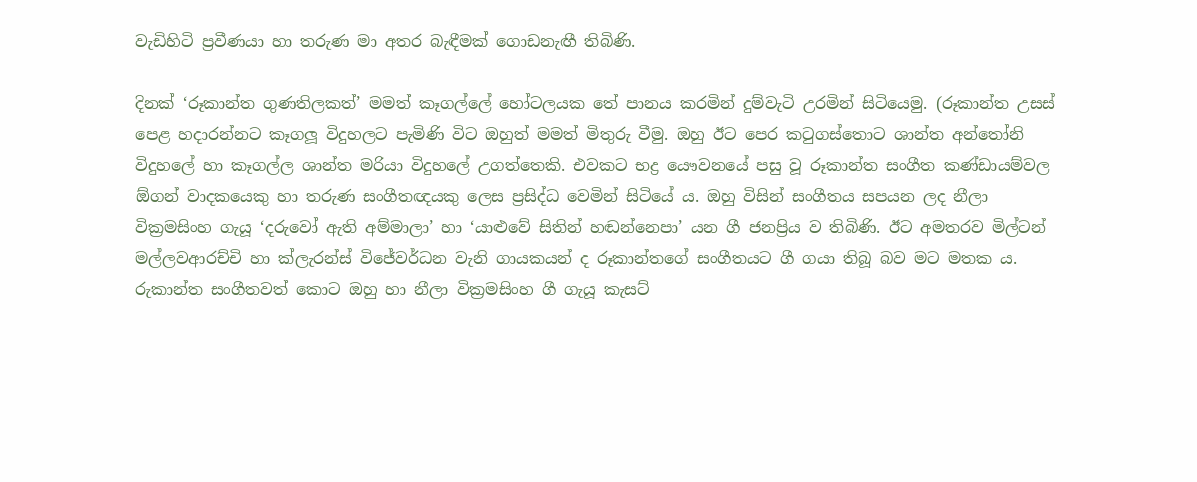වැඩිහිටි ප්‍රවීණයා හා තරුණ මා අතර බැඳීමක් ගොඩනැඟී තිබිණි.

දිනක් ‘රූකාන්ත ගුණතිලකත්’ මමත් කෑගල්ලේ හෝටලයක තේ පානය කරමින් දුම්වැටි උරමින් සිටියෙමු. (රූකාන්ත උසස් පෙළ හදාරන්නට කෑගලූ විදුහලට පැමිණි විට ඔහුත් මමත් මිතුරු වීමු. ඔහු ඊට පෙර කටුගස්තොට ශාන්ත අන්තෝනි විදුහලේ හා කෑගල්ල ශාන්ත මරියා විදුහලේ උගත්තෙකි. එවකට භද්‍ර යෞවනයේ පසු වූ රූකාන්ත සංගීත කණ්ඩායම්වල ඕගන් වාදකයෙකු හා තරුණ සංගීතඥයකු ලෙස ප්‍රසිද්ධ වෙමින් සිටියේ ය. ඔහු විසින් සංගීතය සපයන ලද නීලා වික්‍රමසිංහ ගැයූ ‘දරුවෝ ඇති අම්මාලා’ හා ‘යාළුවේ සිතින් හඬන්නෙපා’ යන ගී ජනප්‍රිය ව තිබිණි. ඊට අමතරව මිල්ටන් මල්ලවආරච්චි හා ක්ලැරන්ස් විජේවර්ධන වැනි ගායකයන් ද රූකාන්තගේ සංගීතයට ගී ගයා තිබූ බව මට මතක ය. රුකාන්ත සංගීතවත් කොට ඔහු හා නීලා වික්‍රමසිංහ ගී ගැයූ කැසට්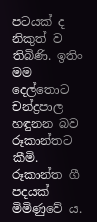පටයක් ද නිකුත් ව තිබිණි. ඉතිං මම දෙල්තොට චන්ද්‍රපාල හඳුනන බව රූකාන්තට කීමි. රූකාන්ත ගී පදයක් මිමිණුවේ ය.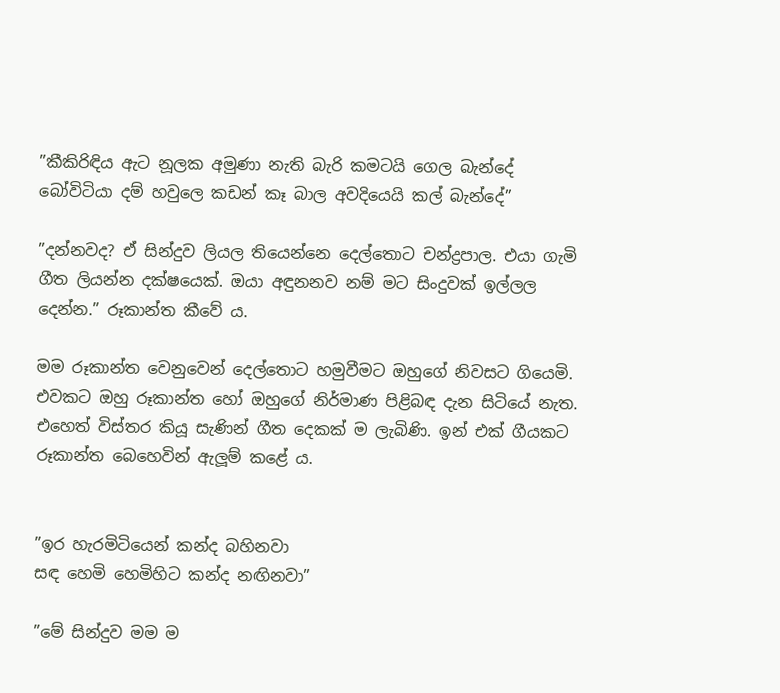”කීකිරිඳිය ඇට නූලක අමුණා නැති බැරි කමටයි ගෙල බැන්දේ
බෝවිටියා දම් හවුලෙ කඩන් කෑ බාල අවදියෙයි කල් බැන්දේ”

”දන්නවද? ඒ සින්දුව ලියල තියෙන්නෙ දෙල්තොට චන්ද්‍රපාල. එයා ගැමි ගීත ලියන්න දක්ෂයෙක්. ඔයා අඳුනනව නම් මට සිංදුවක් ඉල්ලල දෙන්න.” රූකාන්ත කීවේ ය.

මම රූකාන්ත වෙනුවෙන් දෙල්තොට හමුවීමට ඔහුගේ නිවසට ගියෙමි. එවකට ඔහු රූකාන්ත හෝ ඔහුගේ නිර්මාණ පිළිබඳ දැන සිටියේ නැත. එහෙත් විස්තර කියූ සැණින් ගීත දෙකක් ම ලැබිණි. ඉන් එක් ගීයකට රූකාන්ත බෙහෙවින් ඇලූම් කළේ ය.


”ඉර හැරමිටියෙන් කන්ද බහිනවා
සඳ හෙමි හෙමිහිට කන්ද නඟිනවා”

”මේ සින්දුව මම ම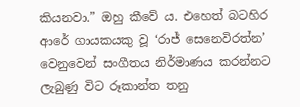කියනවා.” ඔහු කීවේ ය. එහෙත් බටහිර ආරේ ගායකයකු වූ ‘රාජ් සෙනෙවිරත්න’ වෙනුවෙන් සංගීතය නිර්මාණය කරන්නට ලැබුණු විට රූකාන්ත තනු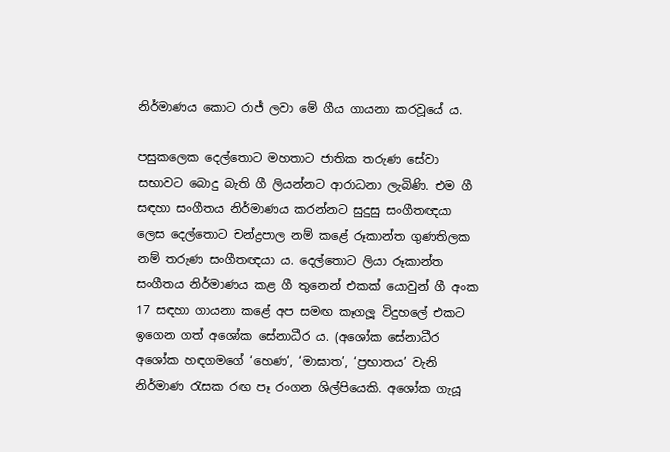නිර්මාණය කොට රාජ් ලවා මේ ගීය ගායනා කරවූයේ ය.

පසුකලෙක දෙල්තොට මහතාට ජාතික තරුණ සේවා සභාවට බොදු බැති ගී ලියන්නට ආරාධනා ලැබිණි. එම ගී සඳහා සංගීතය නිර්මාණය කරන්නට සුදුසු සංගීතඥයා ලෙස දෙල්තොට චන්ද්‍රපාල නම් කළේ රූකාන්ත ගුණතිලක නම් තරුණ සංගීතඥයා ය. දෙල්තොට ලියා රූකාන්ත සංගීතය නිර්මාණය කළ ගී තුනෙන් එකක් යොවුන් ගී අංක 17 සඳහා ගායනා කළේ අප සමඟ කෑගලූ විදුහලේ එකට ඉගෙන ගත් අශෝක සේනාධීර ය. (අශෝක සේනාධීර අශෝක හඳගමගේ ‘හෙණ’, ‘මාඝාත’, ‘ප්‍රභාතය’ වැනි නිර්මාණ රැසක රඟ පෑ රංගන ශිල්පියෙකි. අශෝක ගැයූ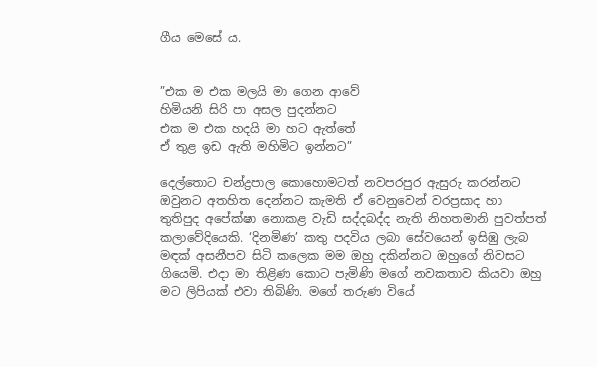ගීය මෙසේ ය.


”එක ම එක මලයි මා ගෙන ආවේ
හිමියනි සිරි පා අසල පුදන්නට
එක ම එක හදයි මා හට ඇත්තේ
ඒ තුළ ඉඩ ඇති මහිමිට ඉන්නට”

දෙල්තොට චන්ද්‍රපාල කොහොමටත් නවපරපුර ඇසුරු කරන්නට ඔවුනට අතහිත දෙන්නට කැමති ඒ වෙනුවෙන් වරප්‍රසාද හා තුතිපුද අපේක්ෂා නොකළ වැඩි සද්දබද්ද නැති නිහතමානි පුවත්පත් කලාවේදියෙකි. ‘දිනමිණ’ කතු පදවිය ලබා සේවයෙන් ඉසිඹු ලැබ මඳක් අසනීපව සිටි කලෙක මම ඔහු දකින්නට ඔහුගේ නිවසට ගියෙමි. එදා මා තිළිණ කොට පැමිණි මගේ නවකතාව කියවා ඔහු මට ලිපියක් එවා තිබිණි. මගේ තරුණ වියේ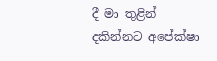දී මා තුළින් දකින්නට අපේක්ෂා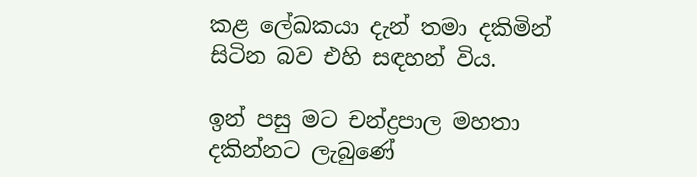කළ ලේඛකයා දැන් තමා දකිමින් සිටින බව එහි සඳහන් විය.

ඉන් පසු මට චන්ද්‍රපාල මහතා දකින්නට ලැබුණේ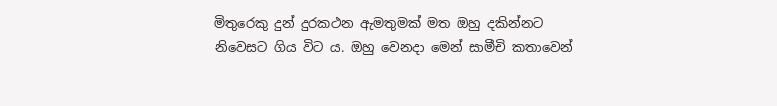මිතුරෙකු දුන් දුරකථන ඇමතුමක් මත ඔහු දකින්නට නිවෙසට ගිය විට ය. ඔහු වෙනදා මෙන් සාමීචි කතාවෙන්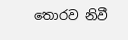තොරව නිවී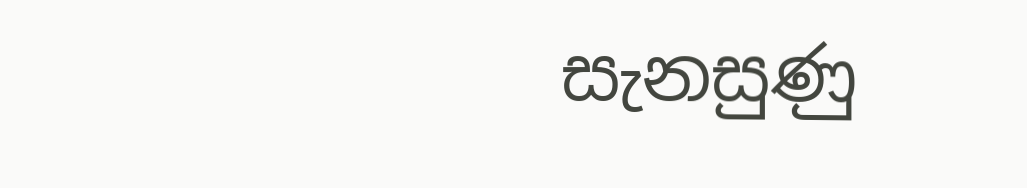සැනසුණු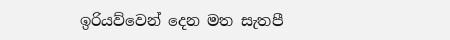ඉරියව්වෙන් දෙන මත සැතපී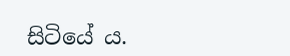සිටියේ ය.